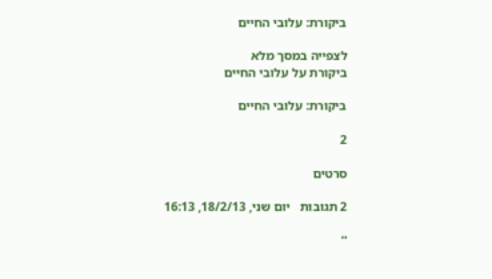ביקורת: עלובי החיים

לצפייה במסך מלא
ביקורת על עלובי החיים

ביקורת: עלובי החיים

2

סרטים

2 תגובות   יום שני, 18/2/13, 16:13

''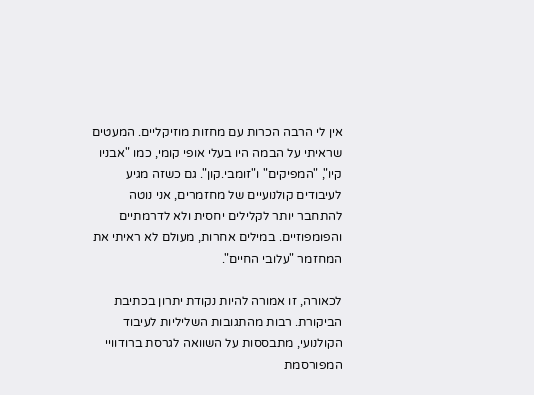אין לי הרבה הכרות עם מחזות מוזיקליים. המעטים שראיתי על הבמה היו בעלי אופי קומי, כמו "אבניו קיו", "המפיקים" ו"זומבי.קון". גם כשזה מגיע לעיבודים קולנועיים של מחזמרים, אני נוטה להתחבר יותר לקלילים יחסית ולא לדרמתיים והפומפוזיים. במילים אחרות, מעולם לא ראיתי את המחזמר "עלובי החיים".

לכאורה, זו אמורה להיות נקודת יתרון בכתיבת הביקורת. רבות מהתגובות השליליות לעיבוד הקולנועי, מתבססות על השוואה לגרסת ברודוויי המפורסמת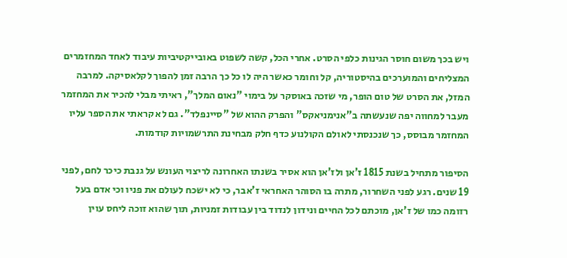ויש בכך משום חוסר הגינות כלפי הסרט. אחרי הכל, קשה לשפוט באובייקטיביות עיבוד לאחד המחזמרים המצליחים והמוערכים בהיסטוריה, קל וחומר כאשר היה לו כל כך הרבה זמן להפוך לקלאסיקה. למרבה המזל, את הסרט של טום הופר, מי שזכה באוסקר על בימוי "נאום המלך", ראיתי מבלי להכיר את המחזמר מעבר למחווה יפה שנעשתה ב"אנימניאקס" והפרק ההוא של "סיינפלד". גם לא קראתי את הספר עליו המחזמר מבוסס, כך שנכנסתי לאולם הקולנוע כדף חלק מבחינת התרשמויות קודמות.

הסיפור מתחיל בשנת 1815 ז'אן ולז'אן הוא אסיר בשנתו האחרונה לריצוי העונש על גנבת כיכר לחם, לפני 19 שנים. רגע לפני השחרור, מתרה בו הסוהר האחראי ז'אבר, כי לא ישכח לעולם את פניו וכי אדם בעל רזומה כמו של ז'אן, מוכתם לכל החיים ונידון לנדוד בין עבודות זמניות, תוך שהוא זוכה ליחס עוין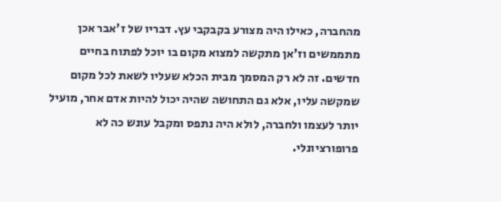מהחברה, כאילו היה מצורע בקבקבי עץ. דבריו של ז'אבר אכן מתממשים וז'אן מתקשה למצוא מקום בו יוכל לפתוח בחיים חדשים. זה לא רק המסמך מבית הכלא שעליו לשאת לכל מקום שמקשה עליו, אלא גם התחושה שהיה יכול להיות אדם אחר, מועיל יותר לעצמו ולחברה, לולא היה נתפס ומקבל עונש כה לא פרופורציונלי.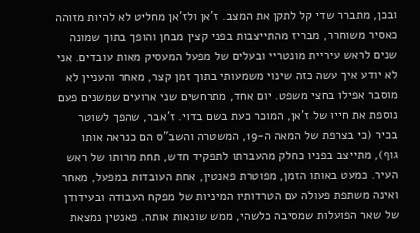ובכן, מתברר שדי קל לתקן את המצב. ז'אן ולז'אן מחליט לא להיות מזוהה כאסיר משוחרר, מבריז מהתייצבות בפני קצין מבחן והופך בתוך שמונה שנים לראש עיריית מונטריי ובעלים של מפעל המעסיק מאות עובדים. אני לא יודע איך עשה כזה שינוי משמעותי בתוך זמן קצר, מאחר והעניין לא מוסבר אפילו בחצי משפט. יום אחד, מתרחשים שני ארועים שמשנים פעם נוספת את חייו של ז'אן, המוכר כעת בשם בדוי. ז'אבר, שהפך לשוטר בכיר (כי בצרפת של המאה ה-19, המשטרה והשב"ס הם כנראה אותו גוף), מתייצב בפניו כחלק מהעברתו לתפקיד חדש, תחת מרותו של ראש העיר. כמעט באותו הזמן, מפוטרת פאנטין, אחת העובדות במפעל, מאחר ואינה משתפת פעולה עם הטרדותיו המיניות של מפקח העבודה ובעידודן של שאר הפועלות שמסיבה כלשהי, ממש שונאות אותה. פאנטין נמצאת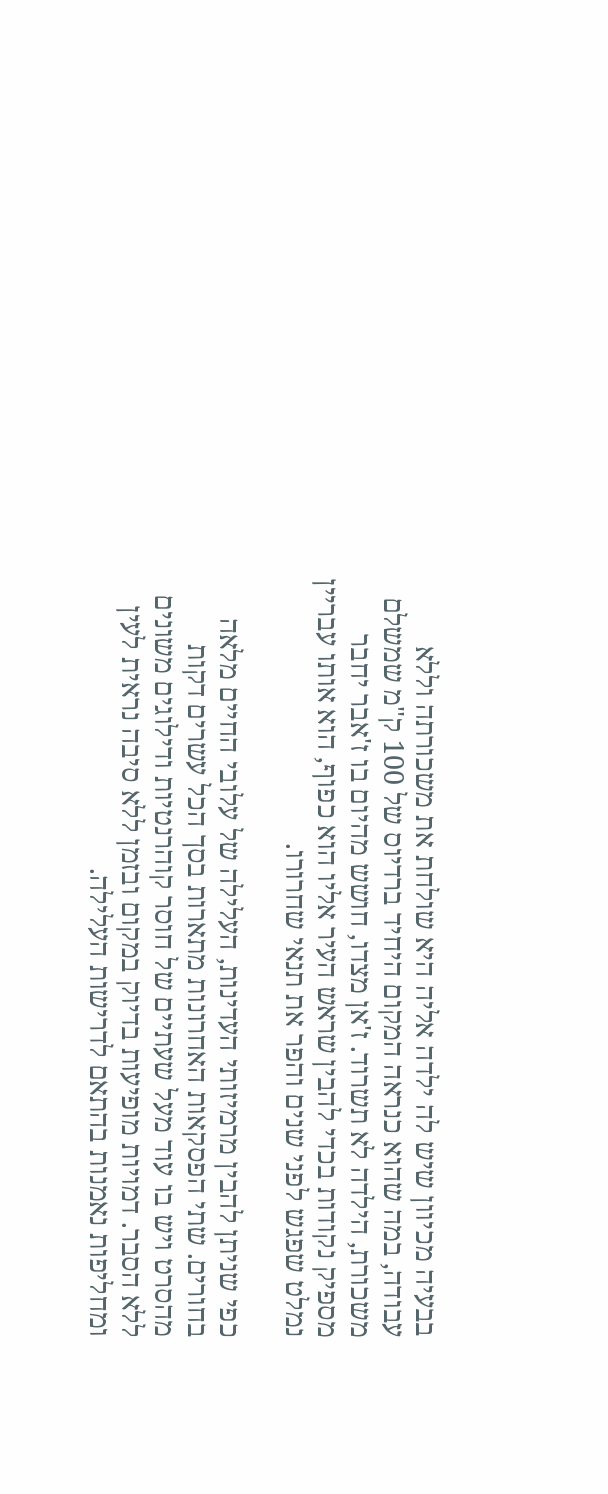בבעיה מכיוון שיש לה ילדה אליה היא שולחת את משכורתה וללא עבודה, במה שהוא כנראה המקום היחיד ברדיוס של 100 ק"מ שמשלם משכורת, הילדה לא תשרוד. ז'אן מצדו, חושש מהיום בו ז'אבר יחבר מספיק נקודות בכדי להבין שראש העיר אליו הוא כפוף, הוא אותו עבריין נמלט שפגש לפני שנים והפר את תנאי שחרורו.

כפי שניתן להבין מרמיזותי העדינות, העלילה של עלובי החיים מלאה בחורים. שתי הפסקאות האחרונות מתארות בסך הכל עשרים דקות מהסרט ויש בו עוד מעל שעתיים של חוסר קוהרנטיות ודילוגים משונים ללא הסבר. דמויות מופיעות בדיוק במקום ובזמן ללא סיבה נראית לעין ומחליפות נאמנות בהתאם לדרישות העלילה.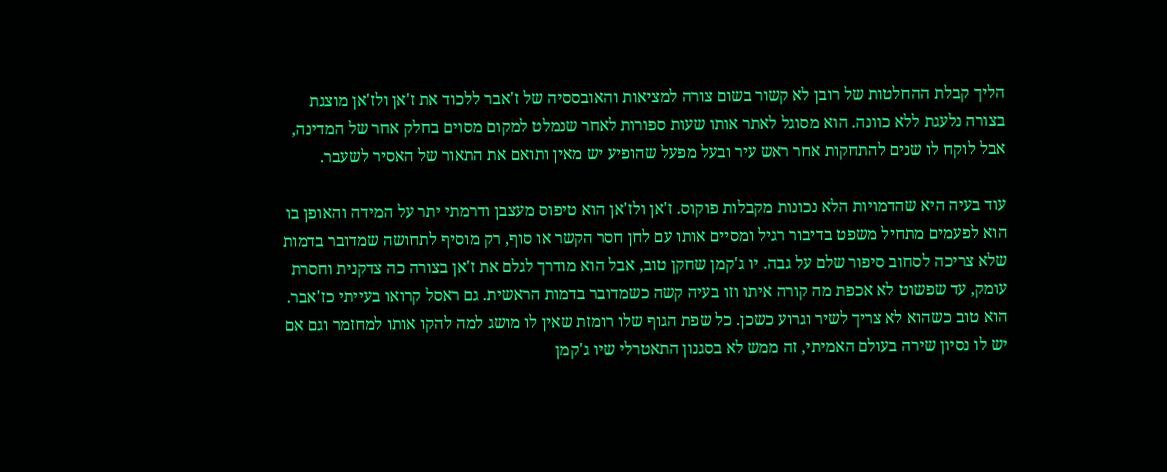הליך קבלת ההחלטות של רובן לא קשור בשום צורה למציאות והאובססיה של ז'אבר ללכוד את ז'אן ולז'אן מוצגת בצורה נלעגת ללא כוונה. הוא מסוגל לאתר אותו שעות ספורות לאחר שנמלט למקום מסוים בחלק אחר של המדינה, אבל לוקח לו שנים להתחקות אחר ראש עיר ובעל מפעל שהופיע יש מאין ותואם את התאור של האסיר לשעבר.

עוד בעיה היא שהדמויות הלא נכונות מקבלות פוקוס. ז'אן ולז'אן הוא טיפוס מעצבן ודרמתי יתר על המידה והאופן בו הוא לפעמים מתחיל משפט בדיבור רגיל ומסיים אותו עם לחן חסר הקשר או סוף, רק מוסיף לתחושה שמדובר בדמות שלא צריכה לסחוב סיפור שלם על גבה. יו ג'קמן שחקן טוב, אבל הוא מודרך לגלם את ז'אן בצורה כה צדקנית וחסרת עומק, עד שפשוט לא אכפת מה קורה איתו וזו בעיה קשה כשמדובר בדמות הראשית. גם ראסל קרואו בעייתי כז'אבר. הוא טוב כשהוא לא צריך לשיר וגרוע כשכן. כל שפת הגוף שלו רומזת שאין לו מושג למה להקו אותו למחזמר וגם אם יש לו נסיון שירה בעולם האמיתי, זה ממש לא בסגנון התאטרלי שיו ג'קמן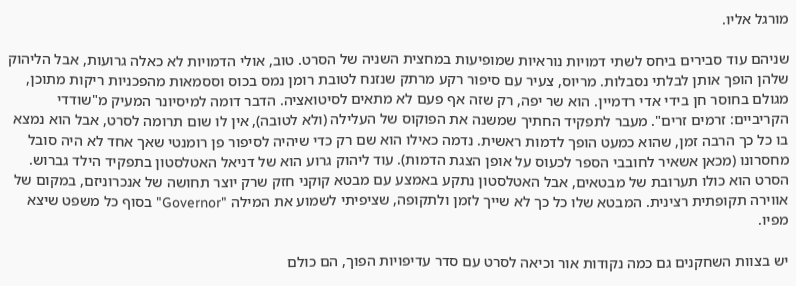מורגל אליו.

שניהם עוד סבירים ביחס לשתי דמויות נוראיות שמופיעות במחצית השניה של הסרט. טוב, אולי הדמויות לא כאלה גרועות, אבל הליהוק שלהן הופך אותן לבלתי נסבלות. מריוס, צעיר עם סיפור רקע מרתק שנזנח לטובת רומן נמס בכוס וססמאות מהפכניות ריקות מתוכן, מגולם בחוסר חן בידי אדי רדמיין. הוא שר יפה, רק שזה אף פעם לא מתאים לסיטואציה. הדבר דומה למיסיונר המעיק מ"שודדי הקריביים: זרמים זרים". מעבר לתפקיד החתיך שמשנה את הפוקוס של העלילה (ולא לטובה), אין לו שום תרומה לסרט, אבל הוא נמצא בו כל כך הרבה זמן, שהוא כמעט הופך לדמות ראשית. נדמה כאילו הוא שם רק כדי שיהיה לסיפור פן רומנטי שאך אחד לא היה סובל מחסרונו (מכאן אשאיר לחובבי הספר לכעוס על אופן הצגת הדמות). עוד ליהוק גרוע הוא של דניאל האטלסטון בתפקיד הילד גברוש. הסרט הוא כולו תערובת של מבטאים, אבל האטלסטון נתקע באמצע עם מבטא קוקני חזק שרק יוצר תחושה של אנכרוניזם, במקום של אווירה תקופתית רצינית. המבטא שלו כל כך לא שייך לזמן ולתקופה, שציפיתי לשמוע את המילה "Governor" בסוף כל משפט שיצא מפיו.

יש בצוות השחקנים גם כמה נקודות אור וכיאה לסרט עם סדר עדיפויות הפוך, הם כולם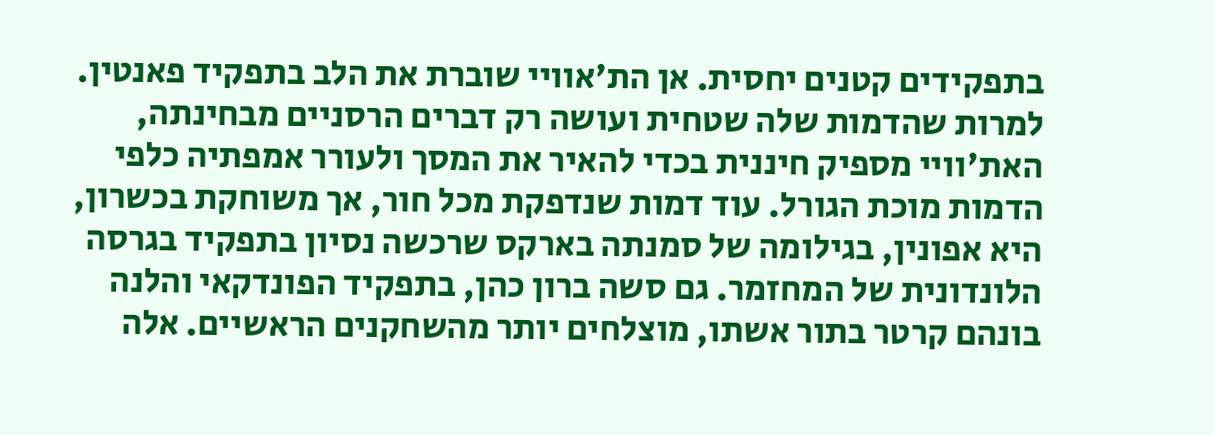בתפקידים קטנים יחסית. אן הת'אוויי שוברת את הלב בתפקיד פאנטין. למרות שהדמות שלה שטחית ועושה רק דברים הרסניים מבחינתה, האת'וויי מספיק חיננית בכדי להאיר את המסך ולעורר אמפתיה כלפי הדמות מוכת הגורל. עוד דמות שנדפקת מכל חור, אך משוחקת בכשרון, היא אפונין, בגילומה של סמנתה בארקס שרכשה נסיון בתפקיד בגרסה הלונדונית של המחזמר. גם סשה ברון כהן, בתפקיד הפונדקאי והלנה בונהם קרטר בתור אשתו, מוצלחים יותר מהשחקנים הראשיים. אלה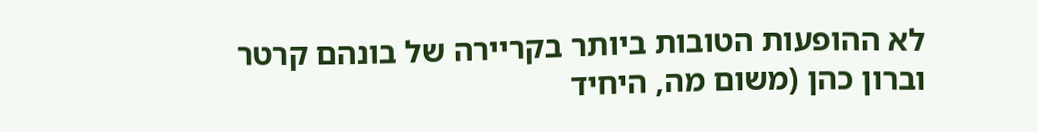לא ההופעות הטובות ביותר בקריירה של בונהם קרטר וברון כהן (משום מה, היחיד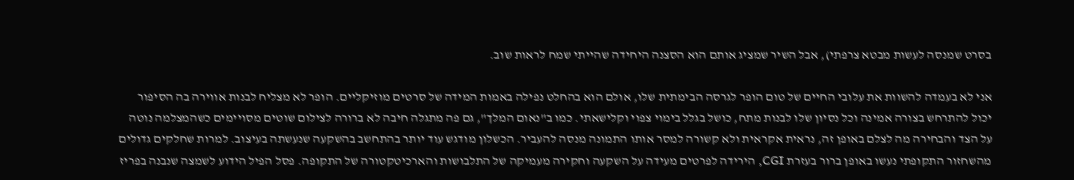בסרט שמנסה לעשות מבטא צרפתי), אבל השיר שמציג אותם הוא הסצנה היחידה שהייתי שמח לראות שוב.

אני לא בעמדה להשוות את עלובי החיים של טום הופר לגרסה הבימתית שלו, אולם הוא בהחלט נפילה באמות המידה של סרטים מוזיקליים. הופר לא מצליח לבנות אווירה בה הסיפור יכול להתרחש בצורה אמינה וכל נסיון שלו לבנות מתח, כושל בגלל בימוי צפוי וקלישאתי. כמו ב"נאום המלך", גם פה מתגלה חיבה לא ברורה לצילום שוטים מסויימים כשהמצלמה נוטה על הצד והבחירה מה לצלם באופן זה, נראית אקראית ולא קשורה למסר אותו התמונה מנסה להעביר. הכשלון מודגש עוד יותר בהתחשב בהשקעה שנעשתה בעיצוב. למרות שחלקים גדולים מהשחזור התקופתי נעשו באופן ברור בעזרת CGI, הירידה לפרטים מעידה על השקעה וחקירה מעמיקה של התלבושות והארכיטקטורה של התקופה. פסל הפיל הידוע לשמצה שנבנה בפריז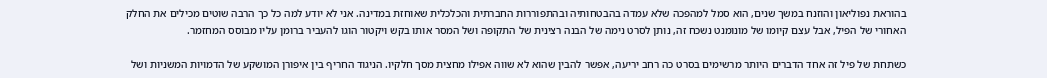בהוראת נפוליאון והוזנח במשך שנים, הוא סמל למהפכה שלא עמדה בהבטחותיה ובהתפוררות החברתית והכלכלית שאוחזת במדינה. אני לא יודע למה כל כך הרבה שוטים מכילים את החלק האחורי של הפיל, אבל עצם קיומו של מונומנט נשכח זה, נותן לסרט נימה של הבנה רצינית של התקופה ושל המסר אותו בקש ויקטור הוגו להעביר ברומן עליו מבוסס המחזמר.

כשתחת של פיל זה אחד הדברים היותר מרשימים בסרט כה רחב יריעה, אפשר להבין שהוא לא שווה אפילו מחצית מסך חלקיו. הניגוד החריף בין איפורן המושקע של הדמויות המשניות ושל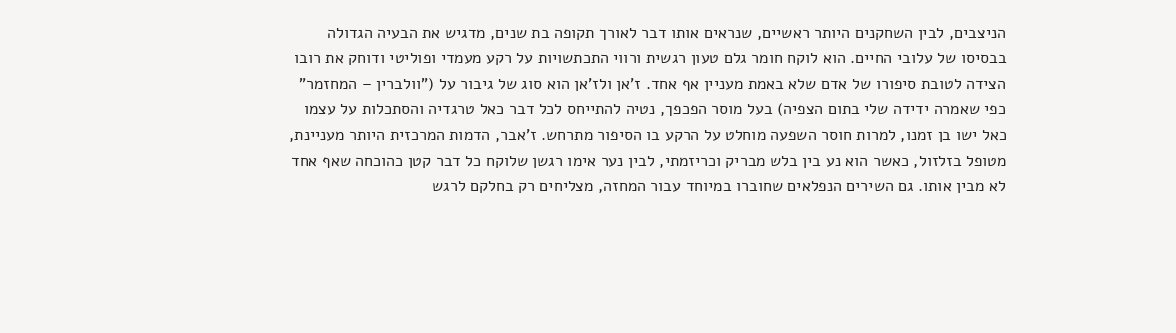הניצבים, לבין השחקנים היותר ראשיים, שנראים אותו דבר לאורך תקופה בת שנים, מדגיש את הבעיה הגדולה בבסיסו של עלובי החיים. הוא לוקח חומר גלם טעון רגשית ורווי התכתשויות על רקע מעמדי ופוליטי ודוחק את רובו הצידה לטובת סיפורו של אדם שלא באמת מעניין אף אחד. ז'אן ולז'אן הוא סוג של גיבור על ("וולברין – המחזמר" כפי שאמרה ידידה שלי בתום הצפיה) בעל מוסר הפכפך, נטיה להתייחס לכל דבר כאל טרגדיה והסתכלות על עצמו כאל ישו בן זמנו, למרות חוסר השפעה מוחלט על הרקע בו הסיפור מתרחש. ז'אבר, הדמות המרכזית היותר מעניינת, מטופל בזלזול, כאשר הוא נע בין בלש מבריק וכריזמתי, לבין נער אימו רגשן שלוקח כל דבר קטן כהוכחה שאף אחד לא מבין אותו. גם השירים הנפלאים שחוברו במיוחד עבור המחזה, מצליחים רק בחלקם לרגש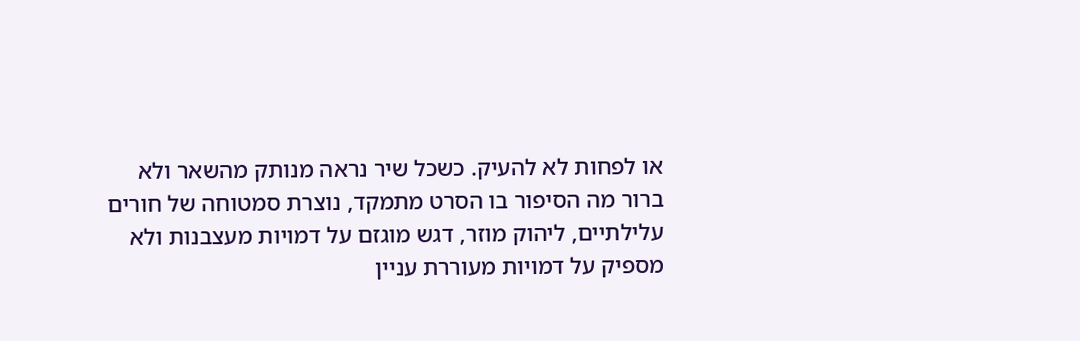או לפחות לא להעיק. כשכל שיר נראה מנותק מהשאר ולא ברור מה הסיפור בו הסרט מתמקד, נוצרת סמטוחה של חורים עלילתיים, ליהוק מוזר, דגש מוגזם על דמויות מעצבנות ולא מספיק על דמויות מעוררת עניין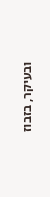ובעיקר, בזבוז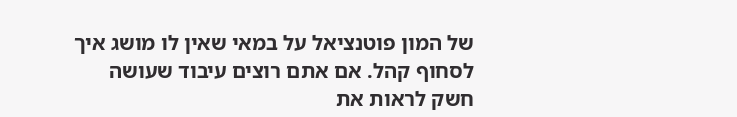של המון פוטנציאל על במאי שאין לו מושג איך לסחוף קהל. אם אתם רוצים עיבוד שעושה חשק לראות את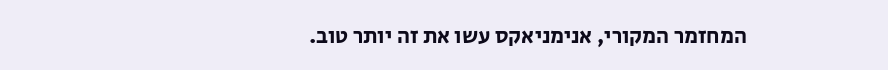המחזמר המקורי, אנימניאקס עשו את זה יותר טוב.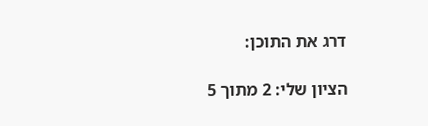דרג את התוכן:

הציון שלי: 2 מתוך 5